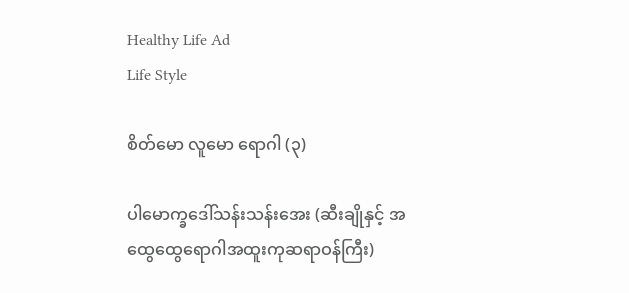Healthy Life Ad
Life Style

စိတ်မော လူမော ရောဂါ (၃)

ပါမောက္ခဒေါ်သန်းသန်းအေး (ဆီးချိုနှင့် အထွေထွေရောဂါအထူးကုဆရာဝန်ကြီး)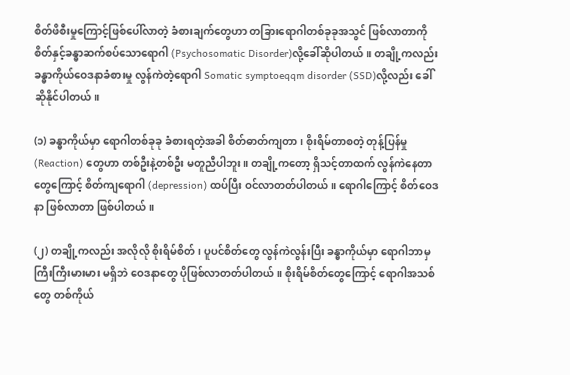စိတ်ဖိစီးမှုကြောင့်ဖြစ်ပေါ်လာတဲ့ ခံစားချက်တွေဟာ တခြားရောဂါတစ်ခုခုအသွင် ဖြစ်လာတာကို စိတ်နှင့်ခန္ဓာဆက်စပ်သောရောဂါ (Psychosomatic Disorder)လို့ခေါ်ဆိုပါတယ်။ တချို့ကလည်း ခန္ဓာကိုယ်ဝေဒနာခံစားမှု လွန်ကဲတဲ့ရောဂါ Somatic symptoeqqm disorder (SSD)လို့လည်း ခေါ်ဆိုနိုင်ပါတယ်။

(၁) ခန္ဓာကိုယ်မှာ ရောဂါတစ်ခုခု ခံစားရတဲ့အခါ စိတ်ဓာတ်ကျတာ၊ စိုးရိမ်တာစတဲ့ တုန့်ပြန်မှု (Reaction) တွေဟာ တစ်ဦးနဲ့တစ်ဦး မတူညီပါဘူး။ တချို့ကတော့ ရှိသင့်တာထက် လွန်ကဲနေတာတွေကြောင့် စိတ်ကျရောဂါ (depression) ထပ်ပြီး ဝင်လာတတ်ပါတယ်။ ရောဂါကြောင့် စိတ်ဝေဒနာ ဖြစ်လာတာ ဖြစ်ပါတယ်။

(၂) တချို့ကလည်း အလိုလို စိုးရိမ်စိတ်၊ ပူပင်စိတ်တွေ လွန်ကဲလွန်းပြီး ခန္ဓာကိုယ်မှာ ရောဂါဘာမှ ကြီးကြီးမားမား မရှိဘဲ ဝေဒနာတွေ ပိုဖြစ်လာတတ်ပါတယ်။ စိုးရိမ်စိတ်တွေကြောင့် ရောဂါအသစ်တွေ တစ်ကိုယ်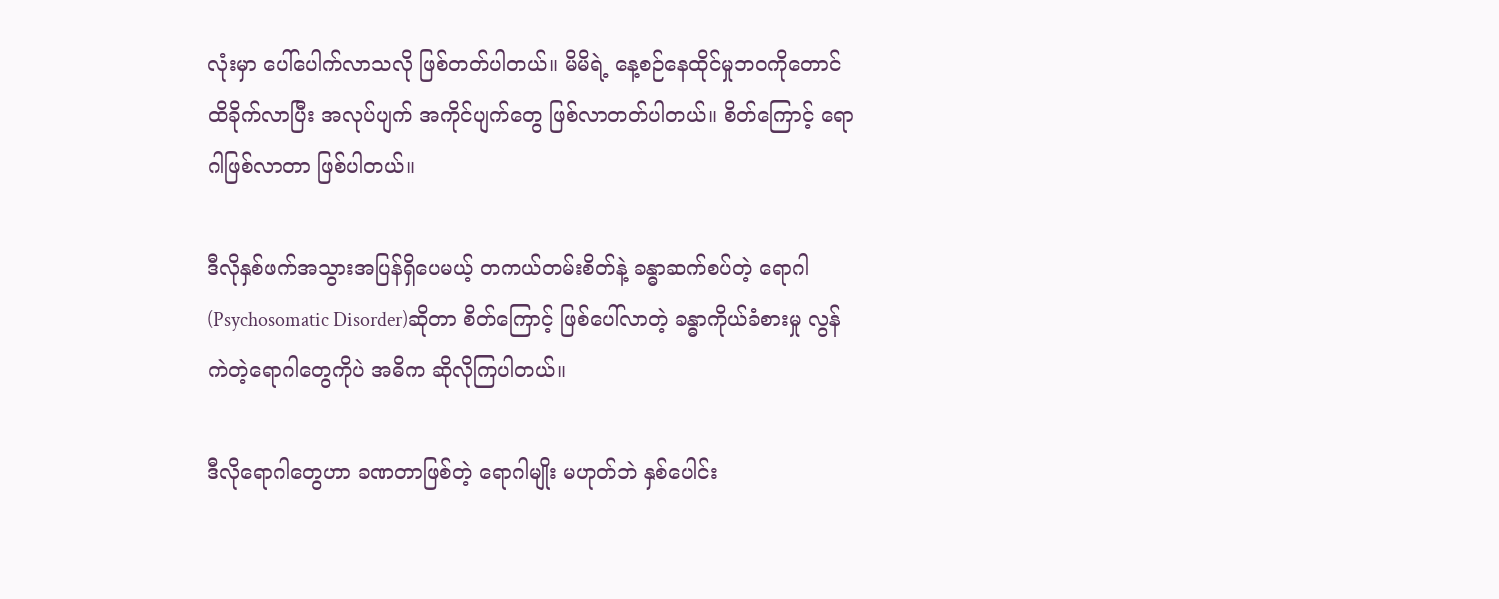လုံးမှာ ပေါ်ပေါက်လာသလို ဖြစ်တတ်ပါတယ်။ မိမိရဲ့ နေ့စဉ်နေထိုင်မှုဘဝကိုတောင် ထိခိုက်လာပြီး အလုပ်ပျက် အကိုင်ပျက်တွေ ဖြစ်လာတတ်ပါတယ်။ စိတ်ကြောင့် ရောဂါဖြစ်လာတာ ဖြစ်ပါတယ်။

ဒီလိုနှစ်ဖက်အသွားအပြန်ရှိပေမယ့် တကယ်တမ်းစိတ်နဲ့ ခန္ဓာဆက်စပ်တဲ့ ရောဂါ (Psychosomatic Disorder)ဆိုတာ စိတ်ကြောင့် ဖြစ်ပေါ်လာတဲ့ ခန္ဓာကိုယ်ခံစားမှု လွန်ကဲတဲ့ရောဂါတွေကိုပဲ အဓိက ဆိုလိုကြပါတယ်။

ဒီလိုရောဂါတွေဟာ ခဏတာဖြစ်တဲ့ ရောဂါမျိုး မဟုတ်ဘဲ နှစ်ပေါင်း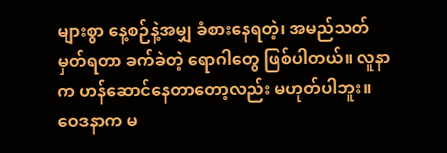များစွာ နေ့စဉ်နဲ့အမျှ ခံစားနေရတဲ့၊ အမည်သတ်မှတ်ရတာ ခက်ခဲတဲ့ ရောဂါတွေ ဖြစ်ပါတယ်။ လူနာက ဟန်ဆောင်နေတာတော့လည်း မဟုတ်ပါဘူး။ ဝေဒနာက မ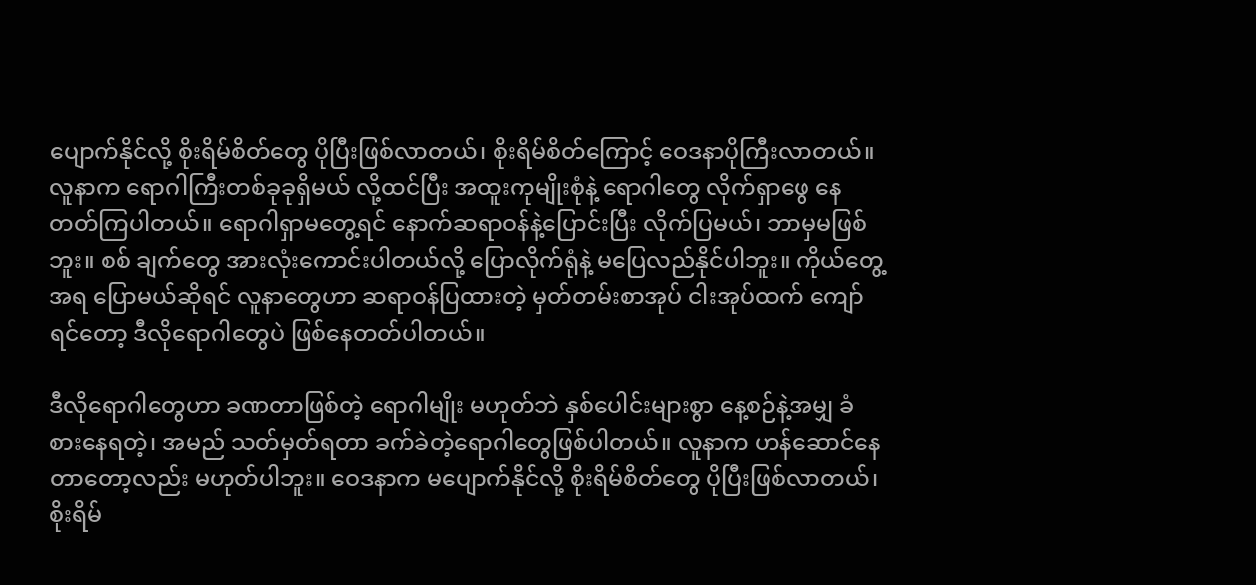ပျောက်နိုင်လို့ စိုးရိမ်စိတ်တွေ ပိုပြီးဖြစ်လာတယ်၊ စိုးရိမ်စိတ်ကြောင့် ဝေဒနာပိုကြီးလာတယ်။ လူနာက ရောဂါကြီးတစ်ခုခုရှိမယ် လို့ထင်ပြီး အထူးကုမျိုးစုံနဲ့ ရောဂါတွေ လိုက်ရှာဖွေ နေတတ်ကြပါတယ်။ ရောဂါရှာမတွေ့ရင် နောက်ဆရာဝန်နဲ့ပြောင်းပြီး လိုက်ပြမယ်၊ ဘာမှမဖြစ်ဘူး။ စစ် ချက်တွေ အားလုံးကောင်းပါတယ်လို့ ပြောလိုက်ရုံနဲ့ မပြေလည်နိုင်ပါဘူး။ ကိုယ်တွေ့အရ ပြောမယ်ဆိုရင် လူနာတွေဟာ ဆရာဝန်ပြထားတဲ့ မှတ်တမ်းစာအုပ် ငါးအုပ်ထက် ကျော်ရင်တော့ ဒီလိုရောဂါတွေပဲ ဖြစ်နေတတ်ပါတယ်။

ဒီလိုရောဂါတွေဟာ ခဏတာဖြစ်တဲ့ ရောဂါမျိုး မဟုတ်ဘဲ နှစ်ပေါင်းများစွာ နေ့စဉ်နဲ့အမျှ ခံစားနေရတဲ့၊ အမည် သတ်မှတ်ရတာ ခက်ခဲတဲ့ရောဂါတွေဖြစ်ပါတယ်။ လူနာက ဟန်ဆောင်နေတာတော့လည်း မဟုတ်ပါဘူး။ ဝေဒနာက မပျောက်နိုင်လို့ စိုးရိမ်စိတ်တွေ ပိုပြီးဖြစ်လာတယ်၊ စိုးရိမ်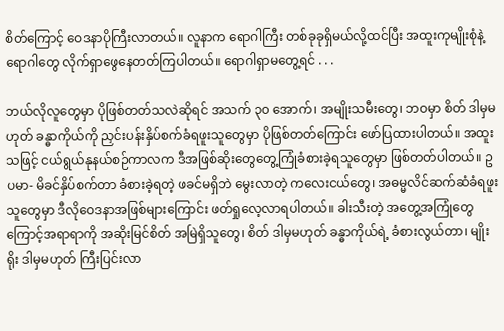စိတ်ကြောင့် ဝေဒနာပိုကြီးလာတယ်။ လူနာက ရောဂါကြီး တစ်ခုခုရှိမယ်လို့ထင်ပြီး အထူးကုမျိုးစုံနဲ့ ရောဂါတွေ လိုက်ရှာဖွေနေတတ်ကြပါတယ်။ ရောဂါရှာမတွေ့ရင် . . .

ဘယ်လိုလူတွေမှာ ပိုဖြစ်တတ်သလဲဆိုရင် အသက် ၃၀ အောက်၊ အမျိုးသမီးတွေ၊ ဘဝမှာ စိတ် ဒါမှမဟုတ် ခန္ဓာကိုယ်ကို ညှင်းပန်းနှိပ်စက်ခံရဖူးသူတွေမှာ ပိုဖြစ်တတ်ကြောင်း ဖော်ပြထားပါတယ်။ အထူးသဖြင့် ငယ်ရွယ်နုနယ်စဉ်ကာလက ဒီအဖြစ်ဆိုးတွေတွေ့ကြုံခံစားခဲ့ရသူတွေမှာ ဖြစ်တတ်ပါတယ်။ ဥပမာ- မိခင်နှိပ်စက်တာ ခံစားခဲ့ရတဲ့ ဖခင်မရှိဘဲ မွေးလာတဲ့ ကလေးငယ်တွေ၊ အဓမ္မလိင်ဆက်ဆံခံရဖူးသူတွေမှာ ဒီလိုဝေဒနာအဖြစ်များကြောင်း ဖတ်ရှုလေ့လာရပါတယ်။ ခါးသီးတဲ့ အတွေ့အကြုံတွေကြောင့်အရာရာကို အဆိုးမြင်စိတ် အမြဲရှိသူတွေ၊ စိတ် ဒါမှမဟုတ် ခန္ဓာကိုယ်ရဲ့ ခံစားလွယ်တာ၊ မျိုးရိုး ဒါမှမဟုတ် ကြီးပြင်းလာ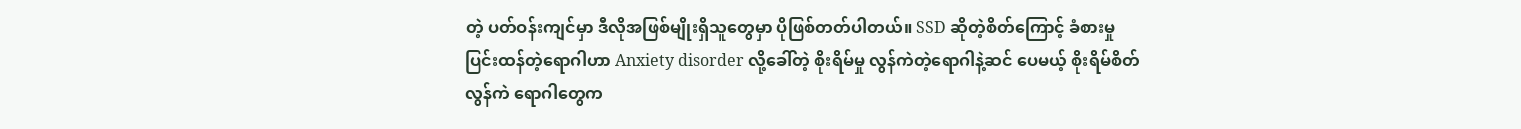တဲ့ ပတ်ဝန်းကျင်မှာ ဒီလိုအဖြစ်မျိုးရှိသူတွေမှာ ပိုဖြစ်တတ်ပါတယ်။ SSD ဆိုတဲ့စိတ်ကြောင့် ခံစားမှုပြင်းထန်တဲ့ရောဂါဟာ Anxiety disorder လို့ခေါ်တဲ့ စိုးရိမ်မှု လွန်ကဲတဲ့ရောဂါနဲ့ဆင် ပေမယ့် စိုးရိမ်စိတ်လွန်ကဲ ရောဂါတွေက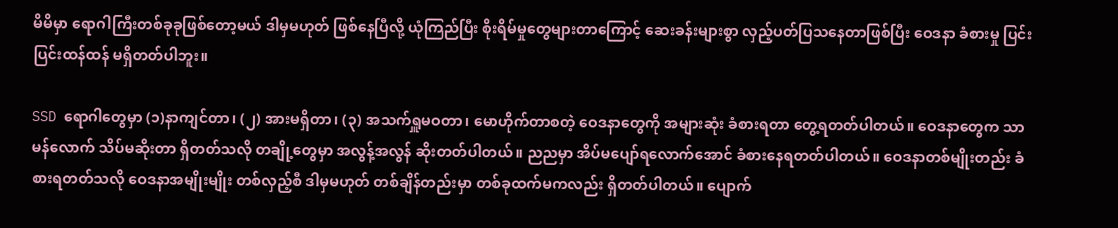မိမိမှာ ရောဂါကြီးတစ်ခုခုဖြစ်တော့မယ် ဒါမှမဟုတ် ဖြစ်နေပြီလို့ ယုံကြည်ပြီး စိုးရိမ်မှုတွေများတာကြောင့် ဆေးခန်းများစွာ လှည့်ပတ်ပြသနေတာဖြစ်ပြီး ဝေဒနာ ခံစားမှု ပြင်းပြင်းထန်ထန် မရှိတတ်ပါဘူး။

SSD ရောဂါတွေမှာ (၁)နာကျင်တာ၊ (၂) အားမရှိတာ၊ (၃) အသက်ရှူမဝတာ၊ မောဟိုက်တာစတဲ့ ဝေဒနာတွေကို အများဆုံး ခံစားရတာ တွေ့ရတတ်ပါတယ်။ ဝေဒနာတွေက သာမန်လောက် သိပ်မဆိုးတာ ရှိတတ်သလို တချို့တွေမှာ အလွန့်အလွန် ဆိုးတတ်ပါတယ်။ ညညမှာ အိပ်မပျော်ရလောက်အောင် ခံစားနေရတတ်ပါတယ်။ ဝေဒနာတစ်မျိုးတည်း ခံစားရတတ်သလို ဝေဒနာအမျိုးမျိုး တစ်လှည့်စီ ဒါမှမဟုတ် တစ်ချိန်တည်းမှာ တစ်ခုထက်မကလည်း ရှိတတ်ပါတယ်။ ပျောက်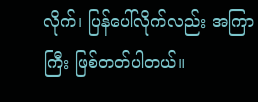လိုက်၊ ပြန်ပေါ်လိုက်လည်း အကြာကြီး ဖြစ်တတ်ပါတယ်။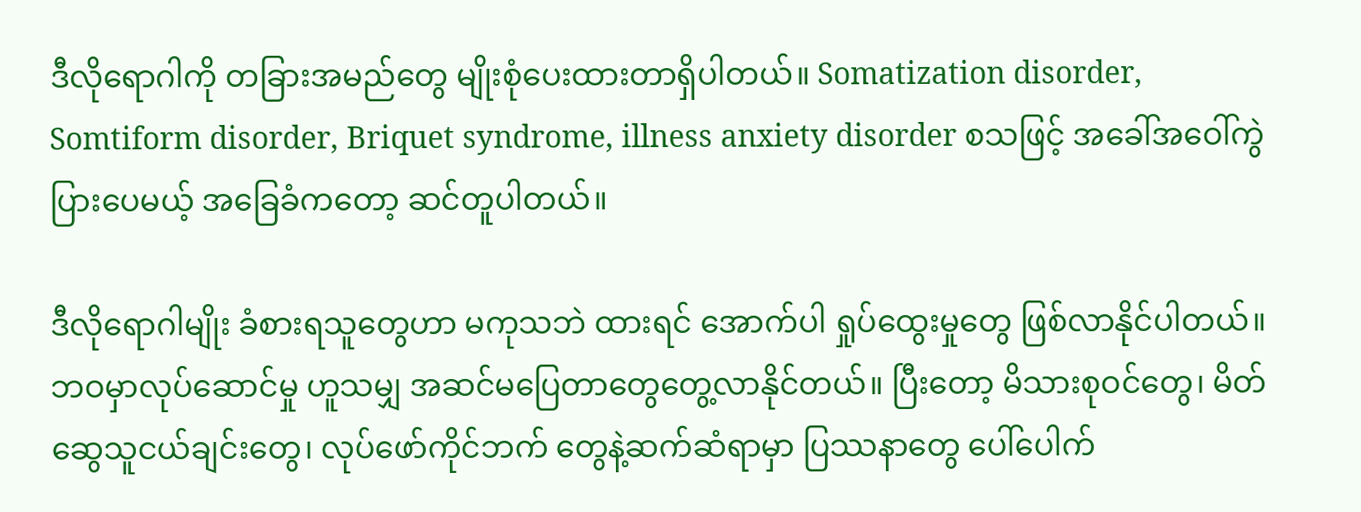ဒီလိုရောဂါကို တခြားအမည်တွေ မျိုးစုံပေးထားတာရှိပါတယ်။ Somatization disorder, Somtiform disorder, Briquet syndrome, illness anxiety disorder စသဖြင့် အခေါ်အဝေါ်ကွဲ ပြားပေမယ့် အခြေခံကတော့ ဆင်တူပါတယ်။

ဒီလိုရောဂါမျိုး ခံစားရသူတွေဟာ မကုသဘဲ ထားရင် အောက်ပါ ရှုပ်ထွေးမှုတွေ ဖြစ်လာနိုင်ပါတယ်။ ဘဝမှာလုပ်ဆောင်မှု ဟူသမျှ အဆင်မပြေတာတွေတွေ့လာနိုင်တယ်။ ပြီးတော့ မိသားစုဝင်တွေ၊ မိတ်ဆွေသူငယ်ချင်းတွေ၊ လုပ်ဖော်ကိုင်ဘက် တွေနဲ့ဆက်ဆံရာမှာ ပြဿနာတွေ ပေါ်ပေါက်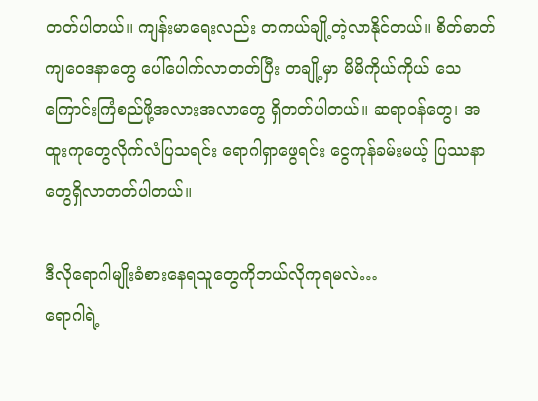တတ်ပါတယ်။ ကျန်းမာရေးလည်း တကယ်ချို့တဲ့လာနိုင်တယ်။ စိတ်ဓာတ်ကျဝေဒနာတွေ ပေါ်ပေါက်လာတတ်ပြီး တချို့မှာ မိမိကိုယ်ကိုယ် သေကြောင်းကြံစည်ဖို့အလားအလာတွေ ရှိတတ်ပါတယ်။ ဆရာဝန်တွေ၊ အထူးကုတွေလိုက်လံပြသရင်း ရောဂါရှာဖွေရင်း ငွေကုန်ခမ်းမယ့် ပြဿနာတွေရှိလာတတ်ပါတယ်။

ဒီလိုရောဂါမျိုးခံစားနေရသူတွေကိုဘယ်လိုကုရမလဲ…
ရောဂါရဲ့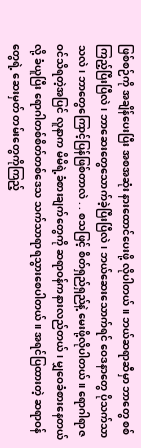ဖြစ်စဉ်ကို အချိန်ပေးပြီး အစအဆုံး နားထောင်ပေးဖို့ လိုပါတယ်။ ဘယ်ဆရာဆီမှာ ဘာတွေ စစ်ကြည့်ပြီးပြီလဲ၊ ဘာဆေးတွေသောက်ခဲ့ပြီးပြီလဲ၊ ဘယ်ဆေးသောက်ရင် ဝေဒနာတွေ ပိုသက်သာသလဲ၊ ဘာတွေကြောင့်ပြန်ဖြစ်တာလဲ . . စသဖြင့် စိတ်ရှည်ရှည်နဲ့ မေးဖို့လိုပါတယ်။ ရောဂါရာဇဝင်သိရတဲ့အပြင် လူနာက မိမိရဲ့ခံစားချက်တွေကို ဆရာဝန်ကနားလည်တယ်၊ မျှဝေခံစားနေတယ်လို့ ခံယူပြီး ရောဂါတစ်စိတ်တစ်ဒေသ သက်သာရာရသွားစေပါတယ်။ အရင်ပြထားတဲ့ ဆရာဝန်တွေရဲ့ ဆေးမှတ် တမ်းတွေကိုကြည့်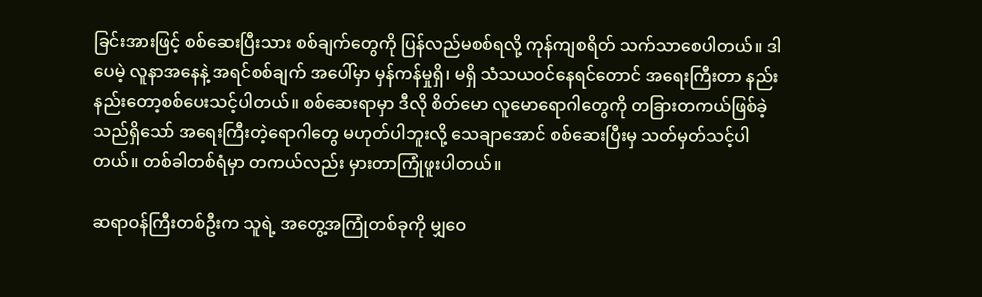ခြင်းအားဖြင့် စစ်ဆေးပြီးသား စစ်ချက်တွေကို ပြန်လည်မစစ်ရလို့ ကုန်ကျစရိတ် သက်သာစေပါတယ်။ ဒါပေမဲ့ လူနာအနေနဲ့ အရင်စစ်ချက် အပေါ်မှာ မှန်ကန်မှုရှိ၊ မရှိ သံသယဝင်နေရင်တောင် အရေးကြီးတာ နည်းနည်းတော့စစ်ပေးသင့်ပါတယ်။ စစ်ဆေးရာမှာ ဒီလို စိတ်မော လူမောရောဂါတွေကို တခြားတကယ်ဖြစ်ခဲ့သည်ရှိသော် အရေးကြီးတဲ့ရောဂါတွေ မဟုတ်ပါဘူးလို့ သေချာအောင် စစ်ဆေးပြီးမှ သတ်မှတ်သင့်ပါတယ်။ တစ်ခါတစ်ရံမှာ တကယ်လည်း မှားတာကြုံဖူးပါတယ်။

ဆရာဝန်ကြီးတစ်ဦးက သူရဲ့ အတွေ့အကြုံတစ်ခုကို မျှဝေ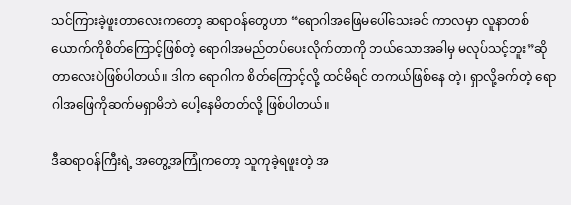သင်ကြားခဲ့ဖူးတာလေးကတော့ ဆရာဝန်တွေဟာ “ရောဂါအဖြေမပေါ်သေးခင် ကာလမှာ လူနာတစ်ယောက်ကိုစိတ်ကြောင့်ဖြစ်တဲ့ ရောဂါအမည်တပ်ပေးလိုက်တာကို ဘယ်သောအခါမှ မလုပ်သင့်ဘူး”ဆိုတာလေးပဲဖြစ်ပါတယ်။ ဒါက ရောဂါက စိတ်ကြောင့်လို့ ထင်မိရင် တကယ်ဖြစ်နေ တဲ့၊ ရှာလို့ခက်တဲ့ ရောဂါအဖြေကိုဆက်မရှာမိဘဲ ပေါ့နေမိတတ်လို့ ဖြစ်ပါတယ်။

ဒီဆရာဝန်ကြီးရဲ့ အတွေ့အကြုံကတော့ သူကုခဲ့ရဖူးတဲ့ အ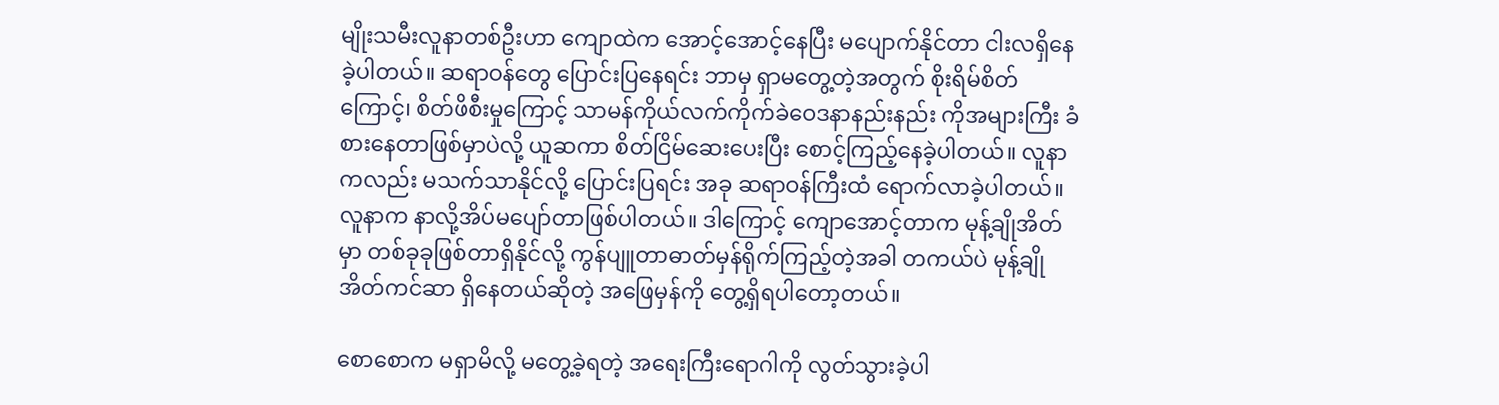မျိုးသမီးလူနာတစ်ဦးဟာ ကျောထဲက အောင့်အောင့်နေပြီး မပျောက်နိုင်တာ ငါးလရှိနေခဲ့ပါတယ်။ ဆရာဝန်တွေ ပြောင်းပြနေရင်း ဘာမှ ရှာမတွေ့တဲ့အတွက် စိုးရိမ်စိတ်ကြောင့်၊ စိတ်ဖိစီးမှုကြောင့် သာမန်ကိုယ်လက်ကိုက်ခဲဝေဒနာနည်းနည်း ကိုအများကြီး ခံစားနေတာဖြစ်မှာပဲလို့ ယူဆကာ စိတ်ငြိမ်ဆေးပေးပြီး စောင့်ကြည့်နေခဲ့ပါတယ်။ လူနာကလည်း မသက်သာနိုင်လို့ ပြောင်းပြရင်း အခု ဆရာဝန်ကြီးထံ ရောက်လာခဲ့ပါတယ်။ လူနာက နာလို့အိပ်မပျော်တာဖြစ်ပါတယ်။ ဒါကြောင့် ကျောအောင့်တာက မုန့်ချိုအိတ်မှာ တစ်ခုခုဖြစ်တာရှိနိုင်လို့ ကွန်ပျူတာဓာတ်မှန်ရိုက်ကြည့်တဲ့အခါ တကယ်ပဲ မုန့်ချိုအိတ်ကင်ဆာ ရှိနေတယ်ဆိုတဲ့ အဖြေမှန်ကို တွေ့ရှိရပါတော့တယ်။

စောစောက မရှာမိလို့ မတွေ့ခဲ့ရတဲ့ အရေးကြီးရောဂါကို လွတ်သွားခဲ့ပါ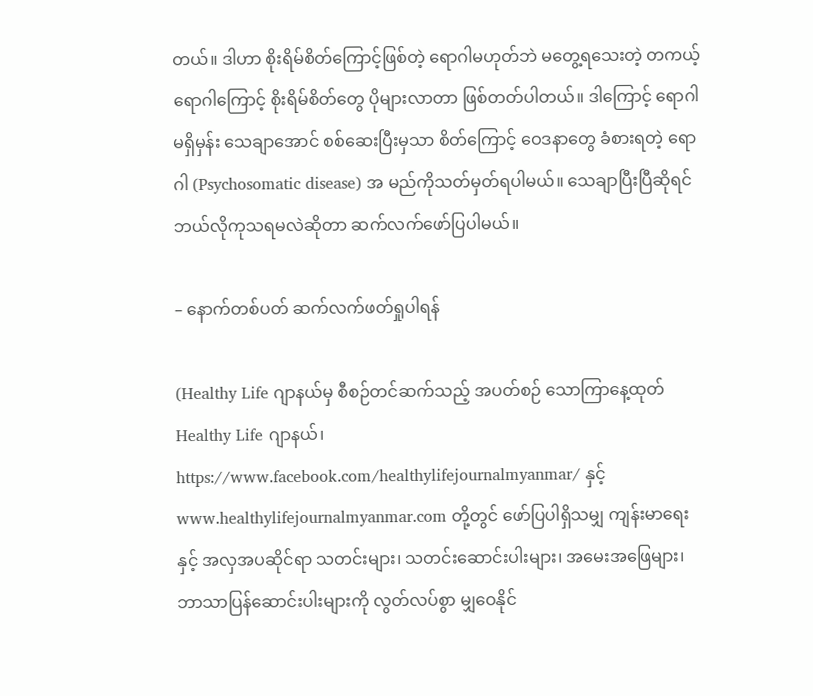တယ်။ ဒါဟာ စိုးရိမ်စိတ်ကြောင့်ဖြစ်တဲ့ ရောဂါမဟုတ်ဘဲ မတွေ့ရသေးတဲ့ တကယ့်ရောဂါကြောင့် စိုးရိမ်စိတ်တွေ ပိုများလာတာ ဖြစ်တတ်ပါတယ်။ ဒါကြောင့် ရောဂါမရှိမှန်း သေချာအောင် စစ်ဆေးပြီးမှသာ စိတ်ကြောင့် ဝေဒနာတွေ ခံစားရတဲ့ ရောဂါ (Psychosomatic disease) အ မည်ကိုသတ်မှတ်ရပါမယ်။ သေချာပြီးပြီဆိုရင် ဘယ်လိုကုသရမလဲဆိုတာ ဆက်လက်ဖော်ပြပါမယ်။

– နောက်တစ်ပတ် ဆက်လက်ဖတ်ရှုပါရန်

(Healthy Life ဂျာနယ်မှ စီစဉ်တင်ဆက်သည့် အပတ်စဉ် သောကြာနေ့ထုတ် Healthy Life ဂျာနယ်၊ https://www.facebook.com/healthylifejournalmyanmar/ နှင့် www.healthylifejournalmyanmar.com တို့တွင် ဖော်ပြပါရှိသမျှ ကျန်းမာရေးနှင့် အလှအပဆိုင်ရာ သတင်းများ၊ သတင်းဆောင်းပါးများ၊ အမေးအဖြေများ၊ ဘာသာပြန်ဆောင်းပါးများကို လွတ်လပ်စွာ မျှဝေနိုင်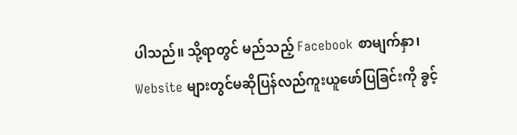ပါသည်။ သို့ရာတွင် မည်သည့် Facebook စာမျက်နှာ၊ Website များတွင်မဆိုပြန်လည်ကူးယူဖော်ပြခြင်းကို ခွင့်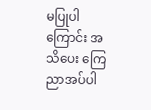မပြုပါကြောင်း အသိပေး ကြေညာအပ်ပါ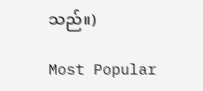သည်။)

Most Popular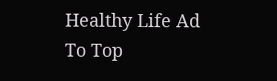Healthy Life Ad
To Top